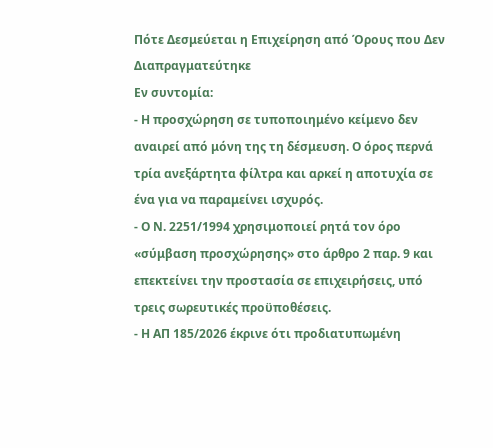Πότε Δεσμεύεται η Επιχείρηση από Όρους που Δεν Διαπραγματεύτηκε
Εν συντομία:
- Η προσχώρηση σε τυποποιημένο κείμενο δεν αναιρεί από μόνη της τη δέσμευση. Ο όρος περνά τρία ανεξάρτητα φίλτρα και αρκεί η αποτυχία σε ένα για να παραμείνει ισχυρός.
- Ο Ν. 2251/1994 χρησιμοποιεί ρητά τον όρο «σύμβαση προσχώρησης» στο άρθρο 2 παρ. 9 και επεκτείνει την προστασία σε επιχειρήσεις, υπό τρεις σωρευτικές προϋποθέσεις.
- Η ΑΠ 185/2026 έκρινε ότι προδιατυπωμένη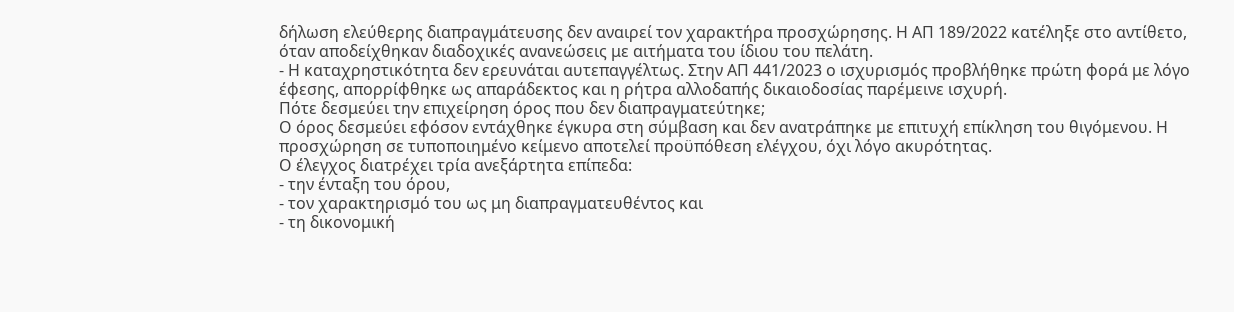δήλωση ελεύθερης διαπραγμάτευσης δεν αναιρεί τον χαρακτήρα προσχώρησης. Η ΑΠ 189/2022 κατέληξε στο αντίθετο, όταν αποδείχθηκαν διαδοχικές ανανεώσεις με αιτήματα του ίδιου του πελάτη.
- Η καταχρηστικότητα δεν ερευνάται αυτεπαγγέλτως. Στην ΑΠ 441/2023 ο ισχυρισμός προβλήθηκε πρώτη φορά με λόγο έφεσης, απορρίφθηκε ως απαράδεκτος και η ρήτρα αλλοδαπής δικαιοδοσίας παρέμεινε ισχυρή.
Πότε δεσμεύει την επιχείρηση όρος που δεν διαπραγματεύτηκε;
Ο όρος δεσμεύει εφόσον εντάχθηκε έγκυρα στη σύμβαση και δεν ανατράπηκε με επιτυχή επίκληση του θιγόμενου. Η προσχώρηση σε τυποποιημένο κείμενο αποτελεί προϋπόθεση ελέγχου, όχι λόγο ακυρότητας.
Ο έλεγχος διατρέχει τρία ανεξάρτητα επίπεδα:
- την ένταξη του όρου,
- τον χαρακτηρισμό του ως μη διαπραγματευθέντος και
- τη δικονομική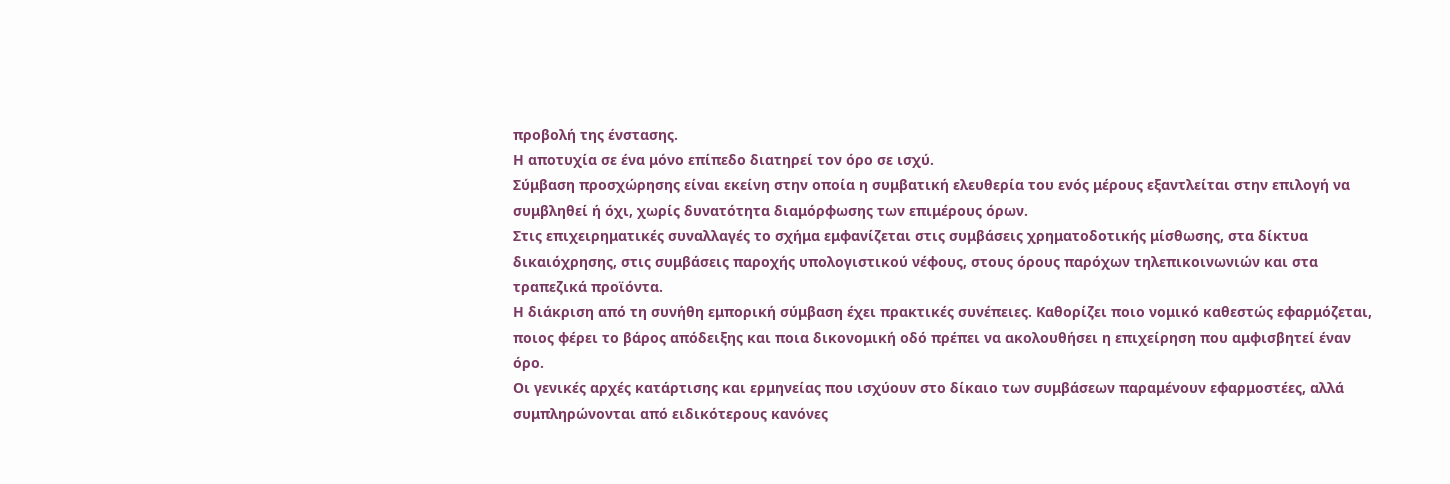προβολή της ένστασης.
Η αποτυχία σε ένα μόνο επίπεδο διατηρεί τον όρο σε ισχύ.
Σύμβαση προσχώρησης είναι εκείνη στην οποία η συμβατική ελευθερία του ενός μέρους εξαντλείται στην επιλογή να συμβληθεί ή όχι, χωρίς δυνατότητα διαμόρφωσης των επιμέρους όρων.
Στις επιχειρηματικές συναλλαγές το σχήμα εμφανίζεται στις συμβάσεις χρηματοδοτικής μίσθωσης, στα δίκτυα δικαιόχρησης, στις συμβάσεις παροχής υπολογιστικού νέφους, στους όρους παρόχων τηλεπικοινωνιών και στα τραπεζικά προϊόντα.
Η διάκριση από τη συνήθη εμπορική σύμβαση έχει πρακτικές συνέπειες. Καθορίζει ποιο νομικό καθεστώς εφαρμόζεται, ποιος φέρει το βάρος απόδειξης και ποια δικονομική οδό πρέπει να ακολουθήσει η επιχείρηση που αμφισβητεί έναν όρο.
Οι γενικές αρχές κατάρτισης και ερμηνείας που ισχύουν στο δίκαιο των συμβάσεων παραμένουν εφαρμοστέες, αλλά συμπληρώνονται από ειδικότερους κανόνες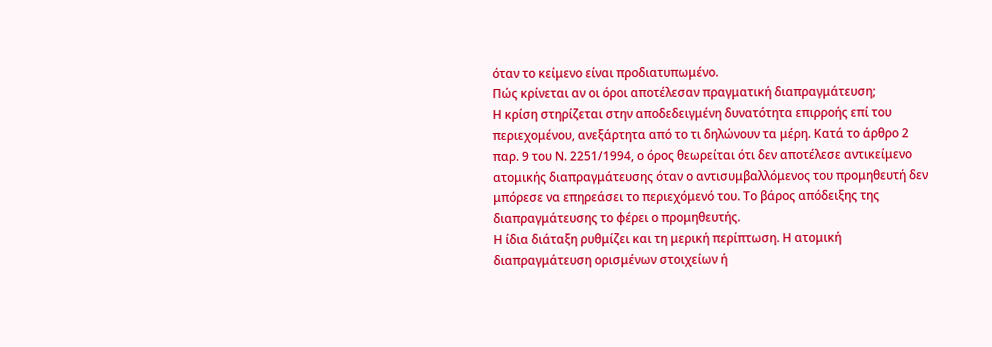όταν το κείμενο είναι προδιατυπωμένο.
Πώς κρίνεται αν οι όροι αποτέλεσαν πραγματική διαπραγμάτευση;
Η κρίση στηρίζεται στην αποδεδειγμένη δυνατότητα επιρροής επί του περιεχομένου, ανεξάρτητα από το τι δηλώνουν τα μέρη. Κατά το άρθρο 2 παρ. 9 του Ν. 2251/1994, ο όρος θεωρείται ότι δεν αποτέλεσε αντικείμενο ατομικής διαπραγμάτευσης όταν ο αντισυμβαλλόμενος του προμηθευτή δεν μπόρεσε να επηρεάσει το περιεχόμενό του. Το βάρος απόδειξης της διαπραγμάτευσης το φέρει ο προμηθευτής.
Η ίδια διάταξη ρυθμίζει και τη μερική περίπτωση. Η ατομική διαπραγμάτευση ορισμένων στοιχείων ή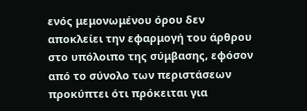ενός μεμονωμένου όρου δεν αποκλείει την εφαρμογή του άρθρου στο υπόλοιπο της σύμβασης, εφόσον από το σύνολο των περιστάσεων προκύπτει ότι πρόκειται για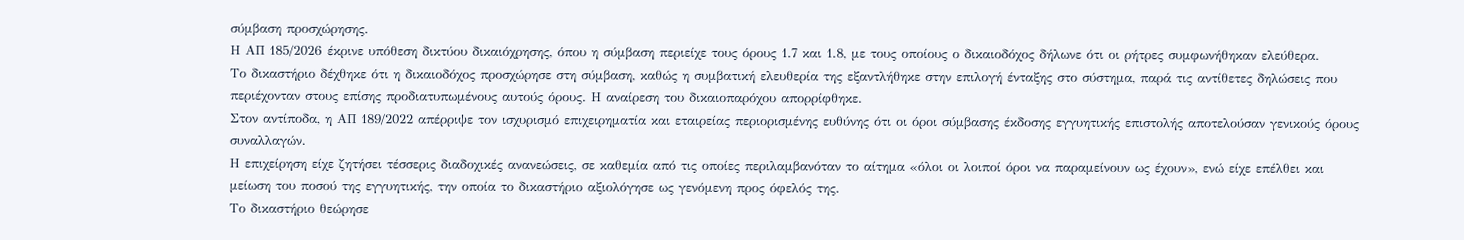σύμβαση προσχώρησης.
Η ΑΠ 185/2026 έκρινε υπόθεση δικτύου δικαιόχρησης, όπου η σύμβαση περιείχε τους όρους 1.7 και 1.8, με τους οποίους ο δικαιοδόχος δήλωνε ότι οι ρήτρες συμφωνήθηκαν ελεύθερα.
Το δικαστήριο δέχθηκε ότι η δικαιοδόχος προσχώρησε στη σύμβαση, καθώς η συμβατική ελευθερία της εξαντλήθηκε στην επιλογή ένταξης στο σύστημα, παρά τις αντίθετες δηλώσεις που περιέχονταν στους επίσης προδιατυπωμένους αυτούς όρους. Η αναίρεση του δικαιοπαρόχου απορρίφθηκε.
Στον αντίποδα, η ΑΠ 189/2022 απέρριψε τον ισχυρισμό επιχειρηματία και εταιρείας περιορισμένης ευθύνης ότι οι όροι σύμβασης έκδοσης εγγυητικής επιστολής αποτελούσαν γενικούς όρους συναλλαγών.
Η επιχείρηση είχε ζητήσει τέσσερις διαδοχικές ανανεώσεις, σε καθεμία από τις οποίες περιλαμβανόταν το αίτημα «όλοι οι λοιποί όροι να παραμείνουν ως έχουν», ενώ είχε επέλθει και μείωση του ποσού της εγγυητικής, την οποία το δικαστήριο αξιολόγησε ως γενόμενη προς όφελός της.
Το δικαστήριο θεώρησε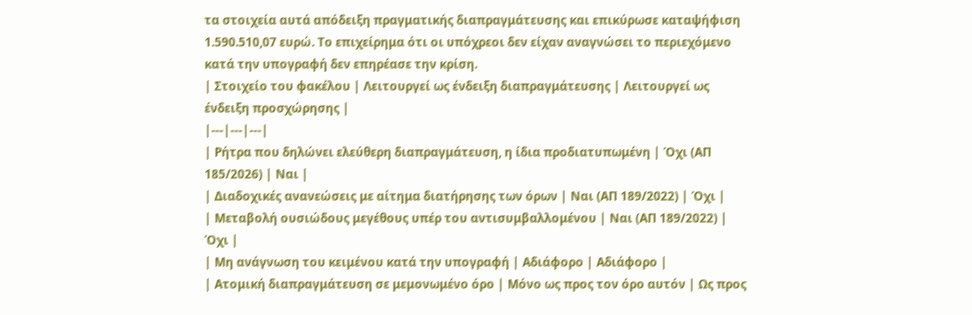τα στοιχεία αυτά απόδειξη πραγματικής διαπραγμάτευσης και επικύρωσε καταψήφιση 1.590.510,07 ευρώ. Το επιχείρημα ότι οι υπόχρεοι δεν είχαν αναγνώσει το περιεχόμενο κατά την υπογραφή δεν επηρέασε την κρίση.
| Στοιχείο του φακέλου | Λειτουργεί ως ένδειξη διαπραγμάτευσης | Λειτουργεί ως ένδειξη προσχώρησης |
|---|---|---|
| Ρήτρα που δηλώνει ελεύθερη διαπραγμάτευση, η ίδια προδιατυπωμένη | Όχι (ΑΠ 185/2026) | Ναι |
| Διαδοχικές ανανεώσεις με αίτημα διατήρησης των όρων | Ναι (ΑΠ 189/2022) | Όχι |
| Μεταβολή ουσιώδους μεγέθους υπέρ του αντισυμβαλλομένου | Ναι (ΑΠ 189/2022) | Όχι |
| Μη ανάγνωση του κειμένου κατά την υπογραφή | Αδιάφορο | Αδιάφορο |
| Ατομική διαπραγμάτευση σε μεμονωμένο όρο | Μόνο ως προς τον όρο αυτόν | Ως προς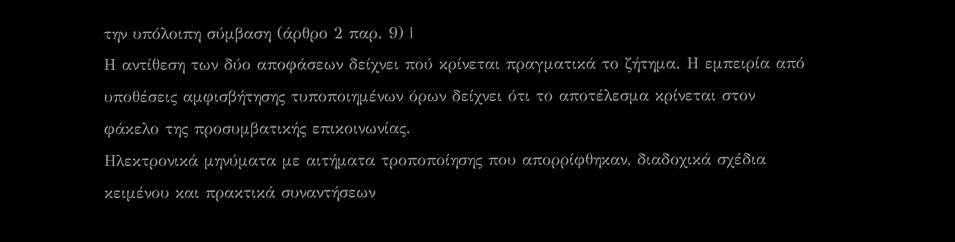την υπόλοιπη σύμβαση (άρθρο 2 παρ. 9) |
Η αντίθεση των δύο αποφάσεων δείχνει πού κρίνεται πραγματικά το ζήτημα. Η εμπειρία από υποθέσεις αμφισβήτησης τυποποιημένων όρων δείχνει ότι το αποτέλεσμα κρίνεται στον φάκελο της προσυμβατικής επικοινωνίας.
Ηλεκτρονικά μηνύματα με αιτήματα τροποποίησης που απορρίφθηκαν, διαδοχικά σχέδια κειμένου και πρακτικά συναντήσεων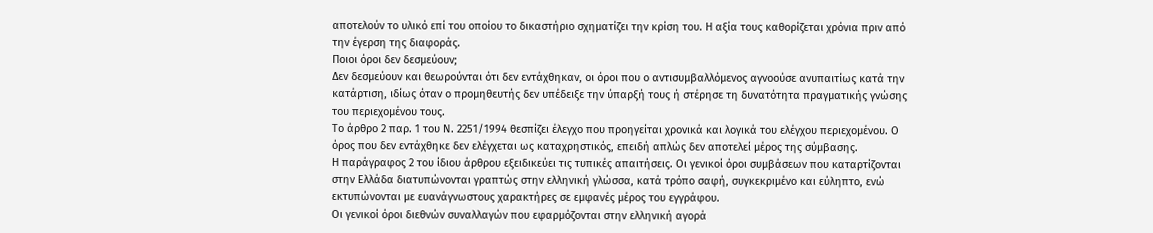αποτελούν το υλικό επί του οποίου το δικαστήριο σχηματίζει την κρίση του. Η αξία τους καθορίζεται χρόνια πριν από την έγερση της διαφοράς.
Ποιοι όροι δεν δεσμεύουν;
Δεν δεσμεύουν και θεωρούνται ότι δεν εντάχθηκαν, οι όροι που ο αντισυμβαλλόμενος αγνοούσε ανυπαιτίως κατά την κατάρτιση, ιδίως όταν ο προμηθευτής δεν υπέδειξε την ύπαρξή τους ή στέρησε τη δυνατότητα πραγματικής γνώσης του περιεχομένου τους.
Το άρθρο 2 παρ. 1 του Ν. 2251/1994 θεσπίζει έλεγχο που προηγείται χρονικά και λογικά του ελέγχου περιεχομένου. Ο όρος που δεν εντάχθηκε δεν ελέγχεται ως καταχρηστικός, επειδή απλώς δεν αποτελεί μέρος της σύμβασης.
Η παράγραφος 2 του ίδιου άρθρου εξειδικεύει τις τυπικές απαιτήσεις. Οι γενικοί όροι συμβάσεων που καταρτίζονται στην Ελλάδα διατυπώνονται γραπτώς στην ελληνική γλώσσα, κατά τρόπο σαφή, συγκεκριμένο και εύληπτο, ενώ εκτυπώνονται με ευανάγνωστους χαρακτήρες σε εμφανές μέρος του εγγράφου.
Οι γενικοί όροι διεθνών συναλλαγών που εφαρμόζονται στην ελληνική αγορά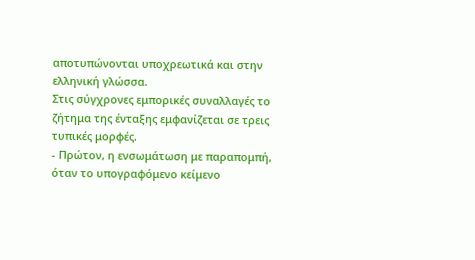αποτυπώνονται υποχρεωτικά και στην ελληνική γλώσσα.
Στις σύγχρονες εμπορικές συναλλαγές το ζήτημα της ένταξης εμφανίζεται σε τρεις τυπικές μορφές.
- Πρώτον, η ενσωμάτωση με παραπομπή, όταν το υπογραφόμενο κείμενο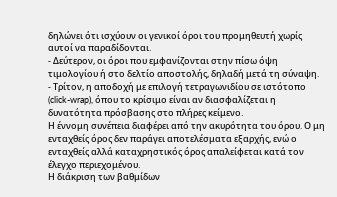δηλώνει ότι ισχύουν οι γενικοί όροι του προμηθευτή χωρίς αυτοί να παραδίδονται.
- Δεύτερον, οι όροι που εμφανίζονται στην πίσω όψη τιμολογίου ή στο δελτίο αποστολής, δηλαδή μετά τη σύναψη.
- Τρίτον, η αποδοχή με επιλογή τετραγωνιδίου σε ιστότοπο (click-wrap), όπου το κρίσιμο είναι αν διασφαλίζεται η δυνατότητα πρόσβασης στο πλήρες κείμενο.
Η έννομη συνέπεια διαφέρει από την ακυρότητα του όρου. Ο μη ενταχθείς όρος δεν παράγει αποτελέσματα εξαρχής, ενώ ο ενταχθείς αλλά καταχρηστικός όρος απαλείφεται κατά τον έλεγχο περιεχομένου.
Η διάκριση των βαθμίδων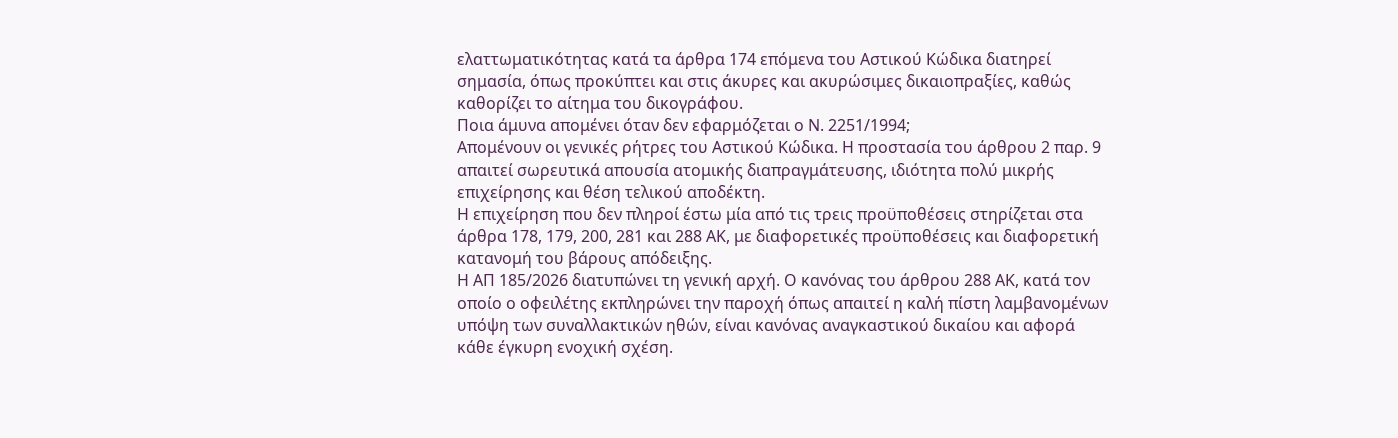ελαττωματικότητας κατά τα άρθρα 174 επόμενα του Αστικού Κώδικα διατηρεί σημασία, όπως προκύπτει και στις άκυρες και ακυρώσιμες δικαιοπραξίες, καθώς καθορίζει το αίτημα του δικογράφου.
Ποια άμυνα απομένει όταν δεν εφαρμόζεται ο Ν. 2251/1994;
Απομένουν οι γενικές ρήτρες του Αστικού Κώδικα. Η προστασία του άρθρου 2 παρ. 9 απαιτεί σωρευτικά απουσία ατομικής διαπραγμάτευσης, ιδιότητα πολύ μικρής επιχείρησης και θέση τελικού αποδέκτη.
Η επιχείρηση που δεν πληροί έστω μία από τις τρεις προϋποθέσεις στηρίζεται στα άρθρα 178, 179, 200, 281 και 288 ΑΚ, με διαφορετικές προϋποθέσεις και διαφορετική κατανομή του βάρους απόδειξης.
Η ΑΠ 185/2026 διατυπώνει τη γενική αρχή. Ο κανόνας του άρθρου 288 ΑΚ, κατά τον οποίο ο οφειλέτης εκπληρώνει την παροχή όπως απαιτεί η καλή πίστη λαμβανομένων υπόψη των συναλλακτικών ηθών, είναι κανόνας αναγκαστικού δικαίου και αφορά κάθε έγκυρη ενοχική σχέση.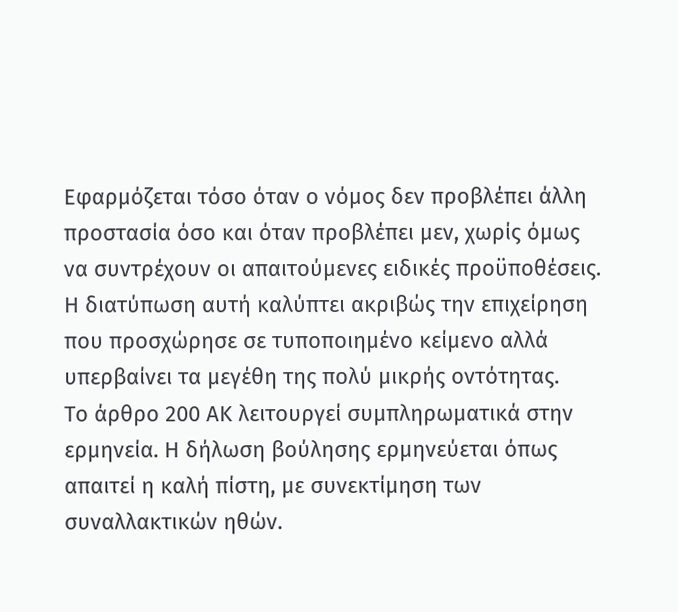Εφαρμόζεται τόσο όταν ο νόμος δεν προβλέπει άλλη προστασία όσο και όταν προβλέπει μεν, χωρίς όμως να συντρέχουν οι απαιτούμενες ειδικές προϋποθέσεις.
Η διατύπωση αυτή καλύπτει ακριβώς την επιχείρηση που προσχώρησε σε τυποποιημένο κείμενο αλλά υπερβαίνει τα μεγέθη της πολύ μικρής οντότητας.
Το άρθρο 200 ΑΚ λειτουργεί συμπληρωματικά στην ερμηνεία. Η δήλωση βούλησης ερμηνεύεται όπως απαιτεί η καλή πίστη, με συνεκτίμηση των συναλλακτικών ηθών.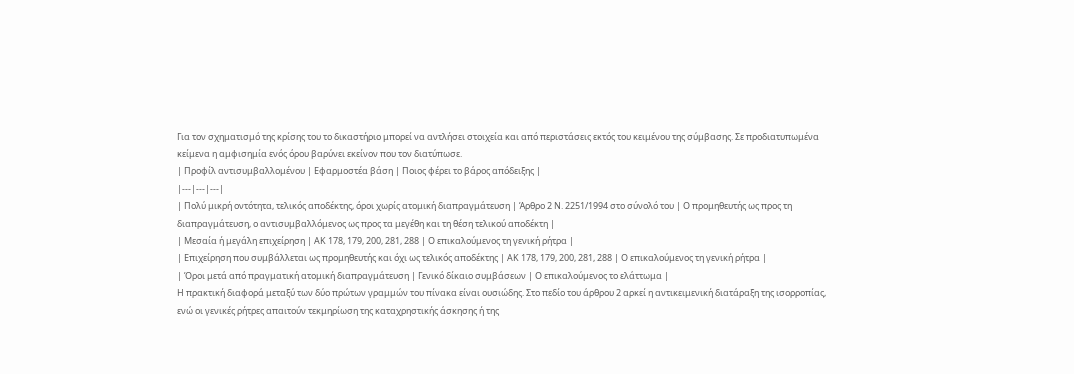Για τον σχηματισμό της κρίσης του το δικαστήριο μπορεί να αντλήσει στοιχεία και από περιστάσεις εκτός του κειμένου της σύμβασης. Σε προδιατυπωμένα κείμενα η αμφισημία ενός όρου βαρύνει εκείνον που τον διατύπωσε.
| Προφίλ αντισυμβαλλομένου | Εφαρμοστέα βάση | Ποιος φέρει το βάρος απόδειξης |
|---|---|---|
| Πολύ μικρή οντότητα, τελικός αποδέκτης, όροι χωρίς ατομική διαπραγμάτευση | Άρθρο 2 Ν. 2251/1994 στο σύνολό του | Ο προμηθευτής ως προς τη διαπραγμάτευση, ο αντισυμβαλλόμενος ως προς τα μεγέθη και τη θέση τελικού αποδέκτη |
| Μεσαία ή μεγάλη επιχείρηση | ΑΚ 178, 179, 200, 281, 288 | Ο επικαλούμενος τη γενική ρήτρα |
| Επιχείρηση που συμβάλλεται ως προμηθευτής και όχι ως τελικός αποδέκτης | ΑΚ 178, 179, 200, 281, 288 | Ο επικαλούμενος τη γενική ρήτρα |
| Όροι μετά από πραγματική ατομική διαπραγμάτευση | Γενικό δίκαιο συμβάσεων | Ο επικαλούμενος το ελάττωμα |
Η πρακτική διαφορά μεταξύ των δύο πρώτων γραμμών του πίνακα είναι ουσιώδης. Στο πεδίο του άρθρου 2 αρκεί η αντικειμενική διατάραξη της ισορροπίας, ενώ οι γενικές ρήτρες απαιτούν τεκμηρίωση της καταχρηστικής άσκησης ή της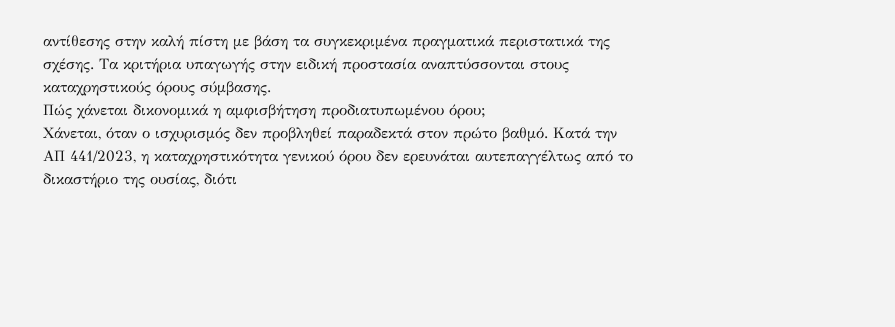αντίθεσης στην καλή πίστη με βάση τα συγκεκριμένα πραγματικά περιστατικά της σχέσης. Τα κριτήρια υπαγωγής στην ειδική προστασία αναπτύσσονται στους καταχρηστικούς όρους σύμβασης.
Πώς χάνεται δικονομικά η αμφισβήτηση προδιατυπωμένου όρου;
Χάνεται, όταν ο ισχυρισμός δεν προβληθεί παραδεκτά στον πρώτο βαθμό. Κατά την ΑΠ 441/2023, η καταχρηστικότητα γενικού όρου δεν ερευνάται αυτεπαγγέλτως από το δικαστήριο της ουσίας, διότι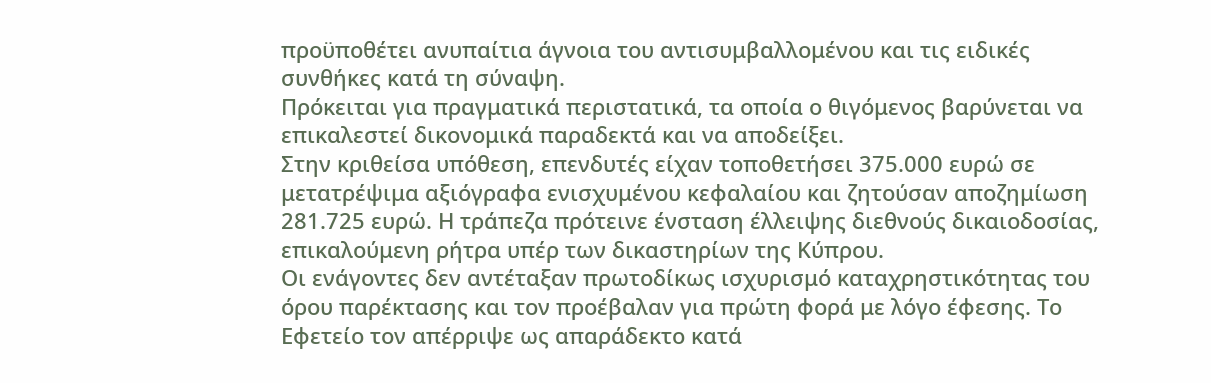προϋποθέτει ανυπαίτια άγνοια του αντισυμβαλλομένου και τις ειδικές συνθήκες κατά τη σύναψη.
Πρόκειται για πραγματικά περιστατικά, τα οποία ο θιγόμενος βαρύνεται να επικαλεστεί δικονομικά παραδεκτά και να αποδείξει.
Στην κριθείσα υπόθεση, επενδυτές είχαν τοποθετήσει 375.000 ευρώ σε μετατρέψιμα αξιόγραφα ενισχυμένου κεφαλαίου και ζητούσαν αποζημίωση 281.725 ευρώ. Η τράπεζα πρότεινε ένσταση έλλειψης διεθνούς δικαιοδοσίας, επικαλούμενη ρήτρα υπέρ των δικαστηρίων της Κύπρου.
Οι ενάγοντες δεν αντέταξαν πρωτοδίκως ισχυρισμό καταχρηστικότητας του όρου παρέκτασης και τον προέβαλαν για πρώτη φορά με λόγο έφεσης. Το Εφετείο τον απέρριψε ως απαράδεκτο κατά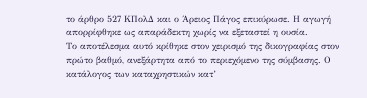το άρθρο 527 ΚΠολΔ και ο Άρειος Πάγος επικύρωσε. Η αγωγή απορρίφθηκε ως απαράδεκτη χωρίς να εξεταστεί η ουσία.
Το αποτέλεσμα αυτό κρίθηκε στον χειρισμό της δικογραφίας στον πρώτο βαθμό, ανεξάρτητα από το περιεχόμενο της σύμβασης. Ο κατάλογος των καταχρηστικών κατ’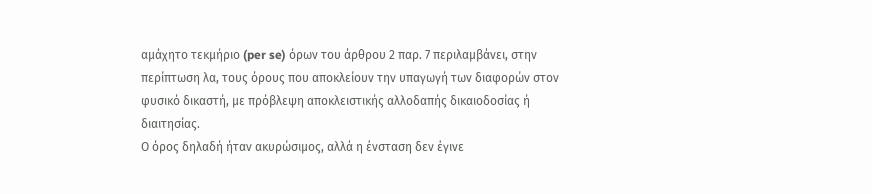αμάχητο τεκμήριο (per se) όρων του άρθρου 2 παρ. 7 περιλαμβάνει, στην περίπτωση λα, τους όρους που αποκλείουν την υπαγωγή των διαφορών στον φυσικό δικαστή, με πρόβλεψη αποκλειστικής αλλοδαπής δικαιοδοσίας ή διαιτησίας.
Ο όρος δηλαδή ήταν ακυρώσιμος, αλλά η ένσταση δεν έγινε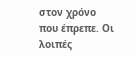στον χρόνο που έπρεπε. Οι λοιπές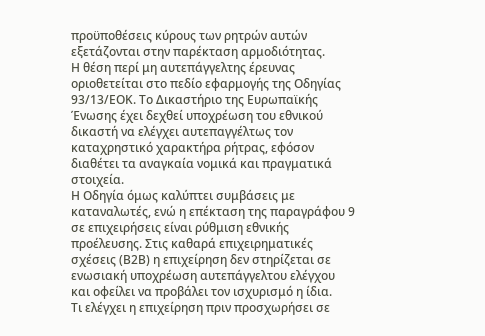προϋποθέσεις κύρους των ρητρών αυτών εξετάζονται στην παρέκταση αρμοδιότητας.
Η θέση περί μη αυτεπάγγελτης έρευνας οριοθετείται στο πεδίο εφαρμογής της Οδηγίας 93/13/ΕΟΚ. Το Δικαστήριο της Ευρωπαϊκής Ένωσης έχει δεχθεί υποχρέωση του εθνικού δικαστή να ελέγχει αυτεπαγγέλτως τον καταχρηστικό χαρακτήρα ρήτρας, εφόσον διαθέτει τα αναγκαία νομικά και πραγματικά στοιχεία.
Η Οδηγία όμως καλύπτει συμβάσεις με καταναλωτές, ενώ η επέκταση της παραγράφου 9 σε επιχειρήσεις είναι ρύθμιση εθνικής προέλευσης. Στις καθαρά επιχειρηματικές σχέσεις (Β2Β) η επιχείρηση δεν στηρίζεται σε ενωσιακή υποχρέωση αυτεπάγγελτου ελέγχου και οφείλει να προβάλει τον ισχυρισμό η ίδια.
Τι ελέγχει η επιχείρηση πριν προσχωρήσει σε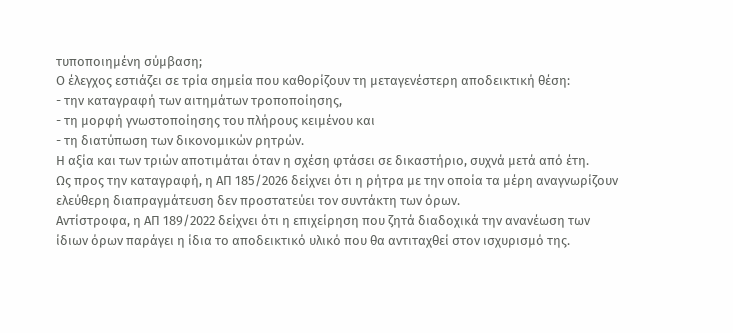τυποποιημένη σύμβαση;
Ο έλεγχος εστιάζει σε τρία σημεία που καθορίζουν τη μεταγενέστερη αποδεικτική θέση:
- την καταγραφή των αιτημάτων τροποποίησης,
- τη μορφή γνωστοποίησης του πλήρους κειμένου και
- τη διατύπωση των δικονομικών ρητρών.
Η αξία και των τριών αποτιμάται όταν η σχέση φτάσει σε δικαστήριο, συχνά μετά από έτη.
Ως προς την καταγραφή, η ΑΠ 185/2026 δείχνει ότι η ρήτρα με την οποία τα μέρη αναγνωρίζουν ελεύθερη διαπραγμάτευση δεν προστατεύει τον συντάκτη των όρων.
Αντίστροφα, η ΑΠ 189/2022 δείχνει ότι η επιχείρηση που ζητά διαδοχικά την ανανέωση των ίδιων όρων παράγει η ίδια το αποδεικτικό υλικό που θα αντιταχθεί στον ισχυρισμό της.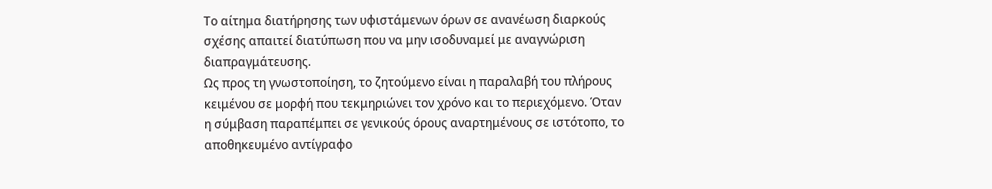Το αίτημα διατήρησης των υφιστάμενων όρων σε ανανέωση διαρκούς σχέσης απαιτεί διατύπωση που να μην ισοδυναμεί με αναγνώριση διαπραγμάτευσης.
Ως προς τη γνωστοποίηση, το ζητούμενο είναι η παραλαβή του πλήρους κειμένου σε μορφή που τεκμηριώνει τον χρόνο και το περιεχόμενο. Όταν η σύμβαση παραπέμπει σε γενικούς όρους αναρτημένους σε ιστότοπο, το αποθηκευμένο αντίγραφο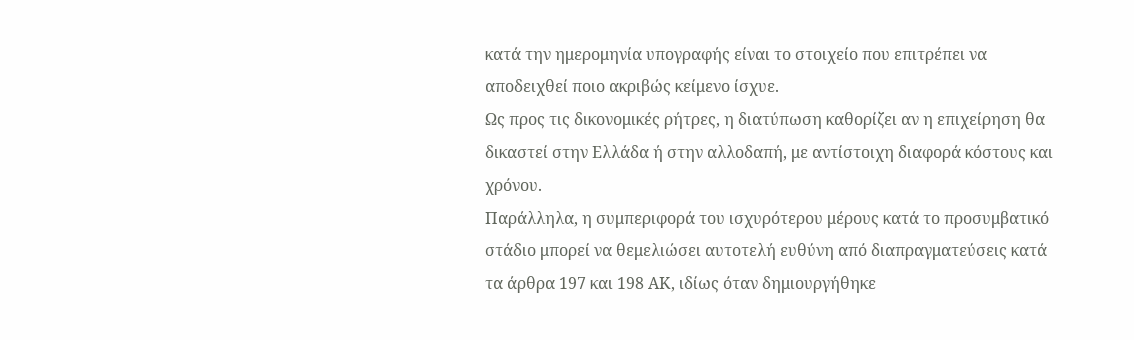κατά την ημερομηνία υπογραφής είναι το στοιχείο που επιτρέπει να αποδειχθεί ποιο ακριβώς κείμενο ίσχυε.
Ως προς τις δικονομικές ρήτρες, η διατύπωση καθορίζει αν η επιχείρηση θα δικαστεί στην Ελλάδα ή στην αλλοδαπή, με αντίστοιχη διαφορά κόστους και χρόνου.
Παράλληλα, η συμπεριφορά του ισχυρότερου μέρους κατά το προσυμβατικό στάδιο μπορεί να θεμελιώσει αυτοτελή ευθύνη από διαπραγματεύσεις κατά τα άρθρα 197 και 198 ΑΚ, ιδίως όταν δημιουργήθηκε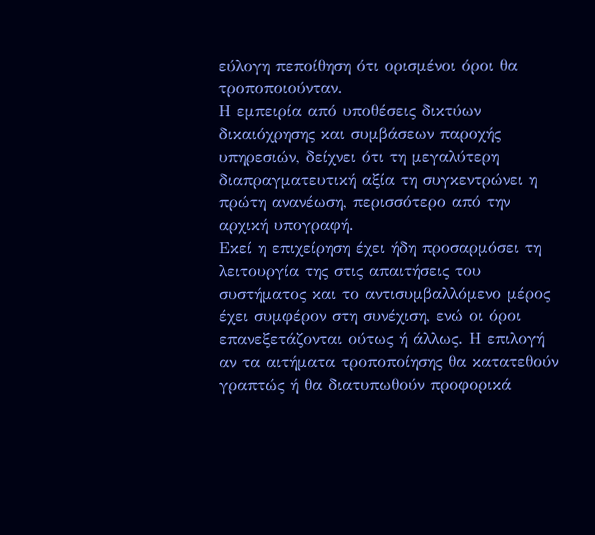εύλογη πεποίθηση ότι ορισμένοι όροι θα τροποποιούνταν.
Η εμπειρία από υποθέσεις δικτύων δικαιόχρησης και συμβάσεων παροχής υπηρεσιών, δείχνει ότι τη μεγαλύτερη διαπραγματευτική αξία τη συγκεντρώνει η πρώτη ανανέωση, περισσότερο από την αρχική υπογραφή.
Εκεί η επιχείρηση έχει ήδη προσαρμόσει τη λειτουργία της στις απαιτήσεις του συστήματος και το αντισυμβαλλόμενο μέρος έχει συμφέρον στη συνέχιση, ενώ οι όροι επανεξετάζονται ούτως ή άλλως. Η επιλογή αν τα αιτήματα τροποποίησης θα κατατεθούν γραπτώς ή θα διατυπωθούν προφορικά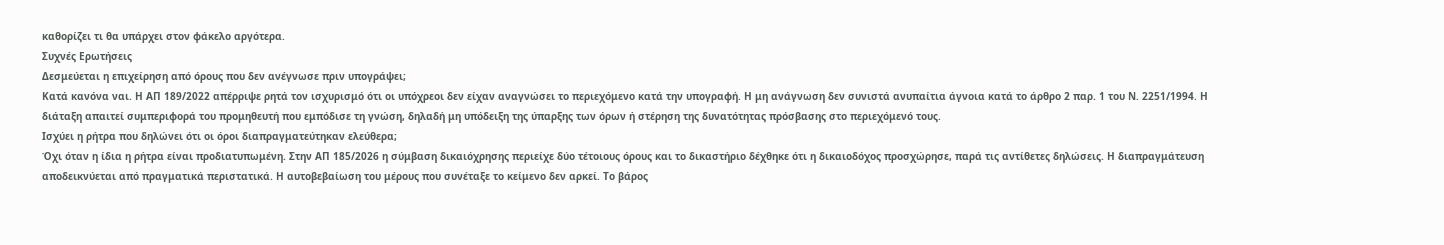καθορίζει τι θα υπάρχει στον φάκελο αργότερα.
Συχνές Ερωτήσεις
Δεσμεύεται η επιχείρηση από όρους που δεν ανέγνωσε πριν υπογράψει;
Κατά κανόνα ναι. Η ΑΠ 189/2022 απέρριψε ρητά τον ισχυρισμό ότι οι υπόχρεοι δεν είχαν αναγνώσει το περιεχόμενο κατά την υπογραφή. Η μη ανάγνωση δεν συνιστά ανυπαίτια άγνοια κατά το άρθρο 2 παρ. 1 του Ν. 2251/1994. Η διάταξη απαιτεί συμπεριφορά του προμηθευτή που εμπόδισε τη γνώση, δηλαδή μη υπόδειξη της ύπαρξης των όρων ή στέρηση της δυνατότητας πρόσβασης στο περιεχόμενό τους.
Ισχύει η ρήτρα που δηλώνει ότι οι όροι διαπραγματεύτηκαν ελεύθερα;
Όχι όταν η ίδια η ρήτρα είναι προδιατυπωμένη. Στην ΑΠ 185/2026 η σύμβαση δικαιόχρησης περιείχε δύο τέτοιους όρους και το δικαστήριο δέχθηκε ότι η δικαιοδόχος προσχώρησε, παρά τις αντίθετες δηλώσεις. Η διαπραγμάτευση αποδεικνύεται από πραγματικά περιστατικά. Η αυτοβεβαίωση του μέρους που συνέταξε το κείμενο δεν αρκεί. Το βάρος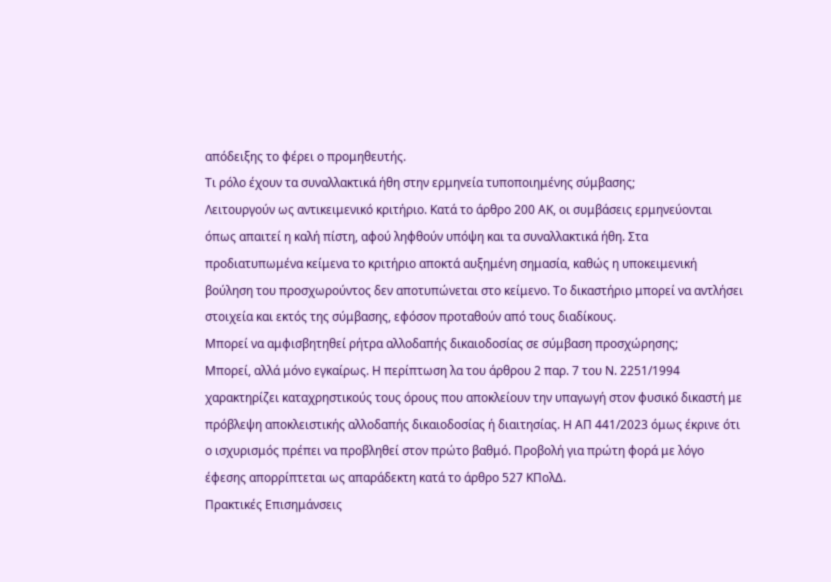απόδειξης το φέρει ο προμηθευτής.
Τι ρόλο έχουν τα συναλλακτικά ήθη στην ερμηνεία τυποποιημένης σύμβασης;
Λειτουργούν ως αντικειμενικό κριτήριο. Κατά το άρθρο 200 ΑΚ, οι συμβάσεις ερμηνεύονται όπως απαιτεί η καλή πίστη, αφού ληφθούν υπόψη και τα συναλλακτικά ήθη. Στα προδιατυπωμένα κείμενα το κριτήριο αποκτά αυξημένη σημασία, καθώς η υποκειμενική βούληση του προσχωρούντος δεν αποτυπώνεται στο κείμενο. Το δικαστήριο μπορεί να αντλήσει στοιχεία και εκτός της σύμβασης, εφόσον προταθούν από τους διαδίκους.
Μπορεί να αμφισβητηθεί ρήτρα αλλοδαπής δικαιοδοσίας σε σύμβαση προσχώρησης;
Μπορεί, αλλά μόνο εγκαίρως. Η περίπτωση λα του άρθρου 2 παρ. 7 του Ν. 2251/1994 χαρακτηρίζει καταχρηστικούς τους όρους που αποκλείουν την υπαγωγή στον φυσικό δικαστή με πρόβλεψη αποκλειστικής αλλοδαπής δικαιοδοσίας ή διαιτησίας. Η ΑΠ 441/2023 όμως έκρινε ότι ο ισχυρισμός πρέπει να προβληθεί στον πρώτο βαθμό. Προβολή για πρώτη φορά με λόγο έφεσης απορρίπτεται ως απαράδεκτη κατά το άρθρο 527 ΚΠολΔ.
Πρακτικές Επισημάνσεις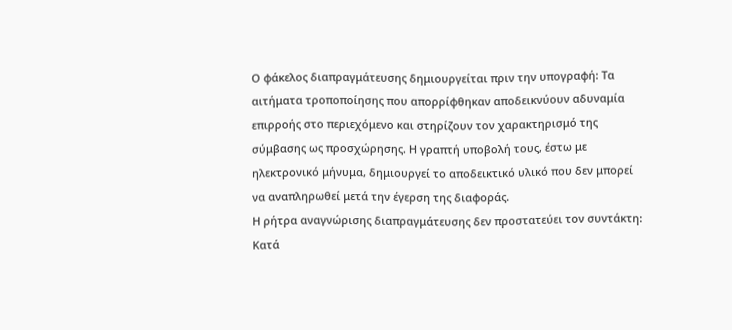Ο φάκελος διαπραγμάτευσης δημιουργείται πριν την υπογραφή: Τα αιτήματα τροποποίησης που απορρίφθηκαν αποδεικνύουν αδυναμία επιρροής στο περιεχόμενο και στηρίζουν τον χαρακτηρισμό της σύμβασης ως προσχώρησης. Η γραπτή υποβολή τους, έστω με ηλεκτρονικό μήνυμα, δημιουργεί το αποδεικτικό υλικό που δεν μπορεί να αναπληρωθεί μετά την έγερση της διαφοράς.
Η ρήτρα αναγνώρισης διαπραγμάτευσης δεν προστατεύει τον συντάκτη: Κατά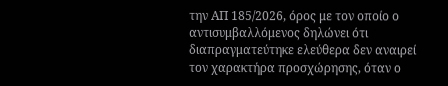την ΑΠ 185/2026, όρος με τον οποίο ο αντισυμβαλλόμενος δηλώνει ότι διαπραγματεύτηκε ελεύθερα δεν αναιρεί τον χαρακτήρα προσχώρησης, όταν ο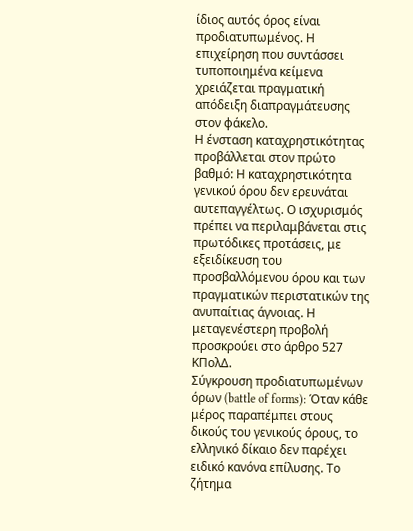ίδιος αυτός όρος είναι προδιατυπωμένος. Η επιχείρηση που συντάσσει τυποποιημένα κείμενα χρειάζεται πραγματική απόδειξη διαπραγμάτευσης στον φάκελο.
Η ένσταση καταχρηστικότητας προβάλλεται στον πρώτο βαθμό: Η καταχρηστικότητα γενικού όρου δεν ερευνάται αυτεπαγγέλτως. Ο ισχυρισμός πρέπει να περιλαμβάνεται στις πρωτόδικες προτάσεις, με εξειδίκευση του προσβαλλόμενου όρου και των πραγματικών περιστατικών της ανυπαίτιας άγνοιας. Η μεταγενέστερη προβολή προσκρούει στο άρθρο 527 ΚΠολΔ.
Σύγκρουση προδιατυπωμένων όρων (battle of forms): Όταν κάθε μέρος παραπέμπει στους δικούς του γενικούς όρους, το ελληνικό δίκαιο δεν παρέχει ειδικό κανόνα επίλυσης. Το ζήτημα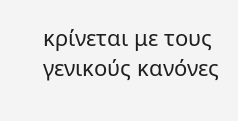κρίνεται με τους γενικούς κανόνες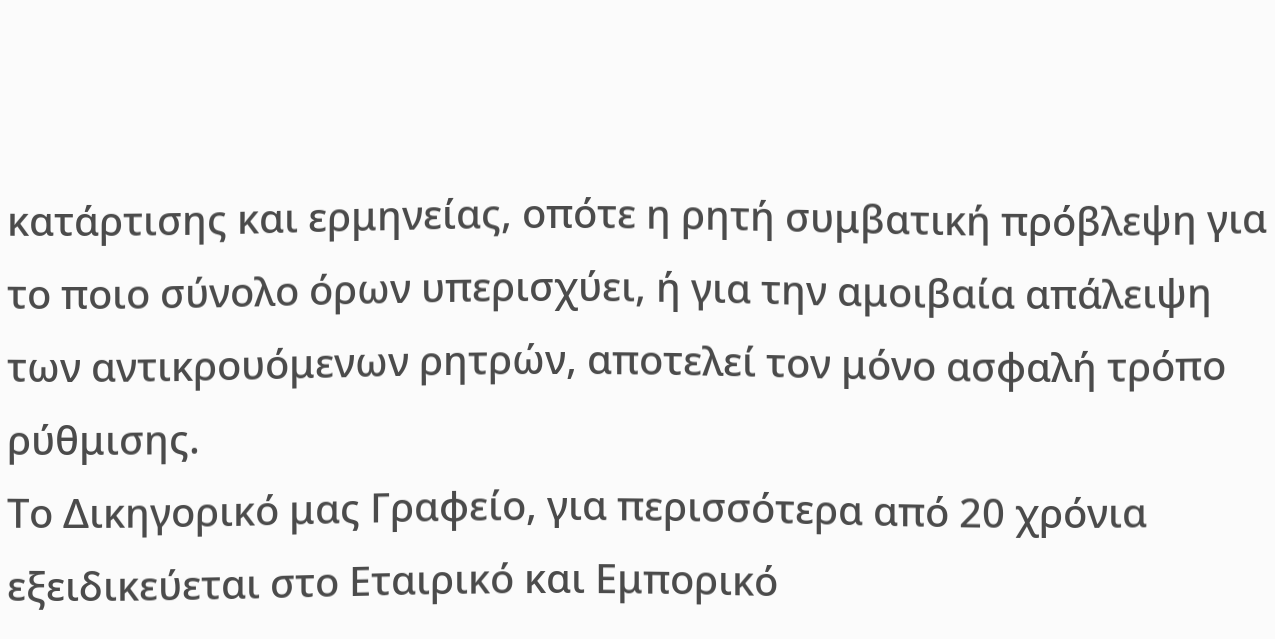κατάρτισης και ερμηνείας, οπότε η ρητή συμβατική πρόβλεψη για το ποιο σύνολο όρων υπερισχύει, ή για την αμοιβαία απάλειψη των αντικρουόμενων ρητρών, αποτελεί τον μόνο ασφαλή τρόπο ρύθμισης.
Το Δικηγορικό μας Γραφείο, για περισσότερα από 20 χρόνια εξειδικεύεται στο Εταιρικό και Εμπορικό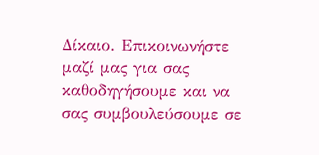Δίκαιο. Επικοινωνήστε μαζί μας για σας καθοδηγήσουμε και να σας συμβουλεύσουμε σε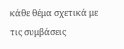κάθε θέμα σχετικά με τις συμβάσεις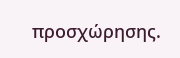προσχώρησης.